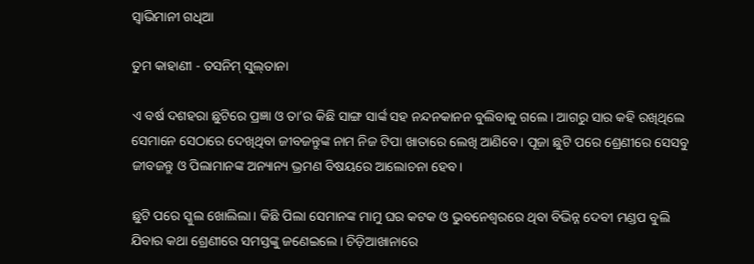ସ୍ବାଭିମାନୀ ଗଧିଆ

ତୁମ କାହାଣୀ - ତସନିମ୍ ସୁଲ୍‌ତାନା

ଏ ବର୍ଷ ଦଶହରା ଛୁଟିରେ ପ୍ରଜ୍ଞା ଓ ତା’ର କିଛି ସାଙ୍ଗ ସାର୍ଙ୍କ ସହ ନନ୍ଦନକାନନ ବୁଲିବାକୁ ଗଲେ। ଆଗରୁ ସାର କହି ରଖିଥିଲେ ସେମାନେ ସେଠାରେ ଦେଖିଥିବା ଜୀବଜନ୍ତୁଙ୍କ ନାମ ନିଜ ଟିପା ଖାତାରେ ଲେଖି ଆଣିବେ। ପୂଜା ଛୁଟି ପରେ ଶ୍ରେଣୀରେ ସେସବୁ ଜୀବଜନ୍ତୁ ଓ ପିଲାମାନଙ୍କ ଅନ୍ୟାନ୍ୟ ଭ୍ରମଣ ବିଷୟରେ ଆଲୋଚନା ହେବ।

ଛୁଟି ପରେ ସ୍କୁଲ ଖୋଲିଲା। କିଛି ପିଲା ସେମାନଙ୍କ ମାମୁ ଘର କଟକ ଓ ଭୁବନେଶ୍ବରରେ ଥିବା ବିଭିନ୍ନ ଦେବୀ ମଣ୍ଡପ ବୁଲି ଯିବାର କଥା ଶ୍ରେଣୀରେ ସମସ୍ତଙ୍କୁ ଜଣେଇଲେ। ଚିଡ଼ିଆଖାନାରେ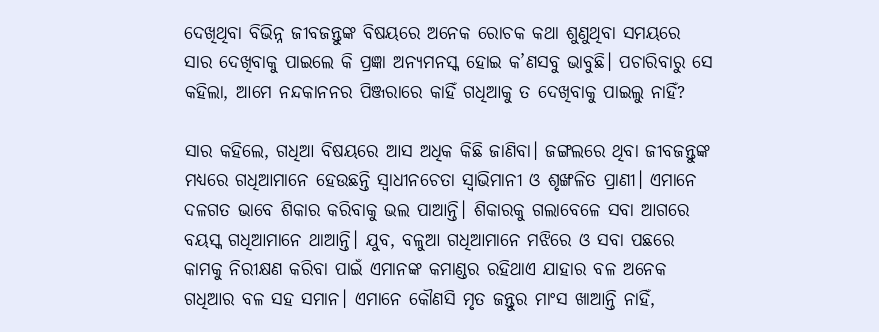ଦେଖିଥିବା ବିଭିନ୍ନ ଜୀବଜନ୍ତୁଙ୍କ ବିଷୟରେ ଅନେକ ରୋଚକ କଥା ଶୁଣୁଥିବା ସମୟରେ ସାର ଦେଖିବାକୁ ପାଇଲେ କି ପ୍ରଜ୍ଞା ଅନ୍ୟମନସ୍କ ହୋଇ କ’ଣସବୁ ଭାବୁଛି। ପଚାରିବାରୁ ସେ କହିଲା, ଆମେ ନନ୍ଦକାନନର ପିଞ୍ଜରାରେ କାହିଁ ଗଧିଆକୁ ତ ଦେଖିବାକୁ ପାଇଲୁ ନାହିଁ?

ସାର କହିଲେ, ଗଧିଆ ବିଷୟରେ ଆସ ଅଧିକ କିଛି ଜାଣିବା। ଜଙ୍ଗଲରେ ଥିବା ଜୀବଜନ୍ତୁଙ୍କ ମଧ୍ୟରେ ଗଧିଆମାନେ ହେଉଛନ୍ତି ସ୍ବାଧୀନଚେତା ସ୍ବାଭିମାନୀ ଓ ଶୃଙ୍ଖଳିତ ପ୍ରାଣୀ। ଏମାନେ ଦଳଗତ ଭାବେ ଶିକାର କରିବାକୁ ଭଲ ପାଆନ୍ତି। ଶିକାରକୁ ଗଲାବେଳେ ସବା ଆଗରେ ବୟସ୍କ ଗଧିଆମାନେ ଥାଆନ୍ତି। ଯୁବ, ବଳୁଆ ଗଧିଆମାନେ ମଝିରେ ଓ ସବା ପଛରେ କାମକୁ ନିରୀକ୍ଷଣ କରିବା ପାଇଁ ଏମାନଙ୍କ କମାଣ୍ଡର ରହିଥାଏ ଯାହାର ବଳ ଅନେକ ଗଧିଆର ବଳ ସହ ସମାନ। ଏମାନେ କୌଣସି ମୃତ ଜନ୍ତୁର ମାଂସ ଖାଆନ୍ତି ନାହିଁ,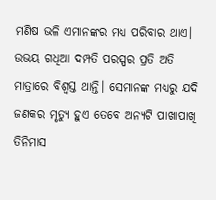ମଣିଷ ଭଳି ଏମାନଙ୍କର ମଧ୍ୟ ପରିବାର ଥାଏ। ଉଭୟ ଗଧିଆ ଦମ୍ପତି ପରସ୍ପର ପ୍ରତି ଅତି ମାତ୍ରାରେ ବିଶ୍ବସ୍ତ ଥାନ୍ତି। ସେମାନଙ୍କ ମଧ୍ୟରୁ ଯଦି ଜଣକର ମୃତ୍ୟୁ ହୁଏ ତେବେ ଅନ୍ୟଟି ପାଖାପାଖି ତିନିମାସ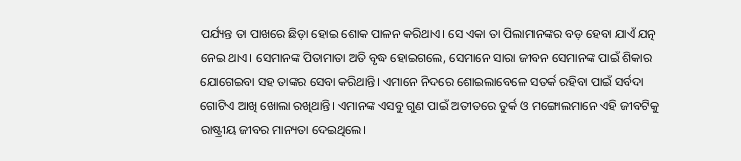ପର୍ଯ୍ୟନ୍ତ ତା ପାଖରେ ଛିଡ଼ା ହୋଇ ଶୋକ ପାଳନ କରିଥାଏ। ସେ ଏକା ତା ପିଲାମାନଙ୍କର ବଡ଼ ହେବା ଯାଏଁ ଯତ୍ନ ନେଇ ଥାଏ। ସେମାନଙ୍କ ପିତାମାତା ଅତି ବୃଦ୍ଧ ହୋଇଗଲେ, ସେମାନେ ସାରା ଜୀବନ ସେମାନଙ୍କ ପାଇଁ ଶିକାର ଯୋଗେଇବା ସହ ତାଙ୍କର ସେବା କରିଥାନ୍ତି। ଏମାନେ ନିଦରେ ଶୋଇଲାବେଳେ ସତର୍କ ରହିବା ପାଇଁ ସର୍ବଦା ଗୋଟିଏ ଆଖି ଖୋଲା ରଖିଥାନ୍ତି। ଏମାନଙ୍କ ଏସବୁ ଗୁଣ ପାଇଁ ଅତୀତରେ ତୁର୍କ ଓ ମଙ୍ଗୋଲମାନେ ଏହି ଜୀବଟିକୁ ରାଷ୍ଟ୍ରୀୟ ଜୀବର ମାନ୍ୟତା ଦେଇଥିଲେ।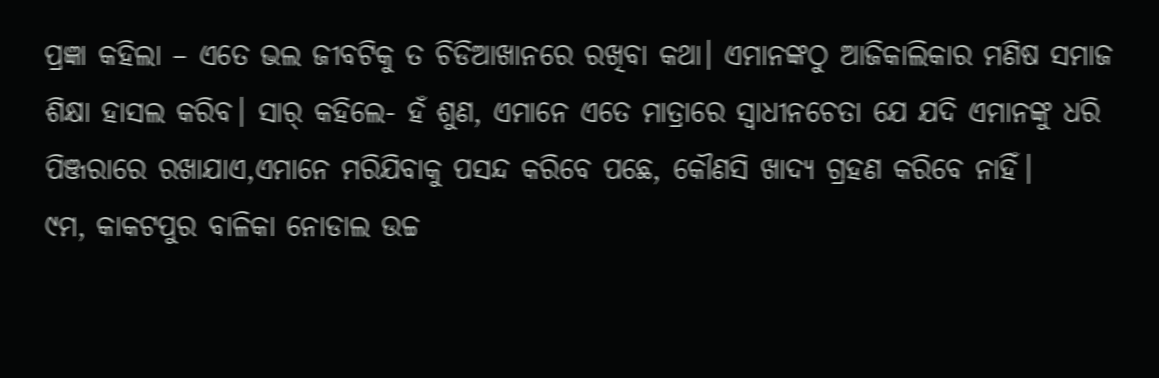ପ୍ରଜ୍ଞା କହିଲା – ଏତେ ଭଲ ଜୀବଟିକୁ ତ ଚିଡିଆଖାନରେ ରଖିବା କଥା। ଏମାନଙ୍କଠୁ ଆଜିକାଲିକାର ମଣିଷ ସମାଜ ଶିକ୍ଷା ହାସଲ କରିବ। ସାର୍‌ କହିଲେ- ହଁ ଶୁଣ, ଏମାନେ ଏତେ ମାତ୍ରାରେ ସ୍ବାଧୀନଚେତା ଯେ ଯଦି ଏମାନଙ୍କୁ ଧରି ପିଞ୍ଜରାରେ ରଖାଯାଏ,ଏମାନେ ମରିଯିବାକୁ ପସନ୍ଦ କରିବେ ପଛେ, କୌଣସି ଖାଦ୍ୟ ଗ୍ରହଣ କରିବେ ନାହିଁ।
୯ମ, କାକଟପୁର ବାଳିକା ନୋଡାଲ ଉଚ୍ଚ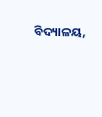ବିଦ୍ୟାଳୟ,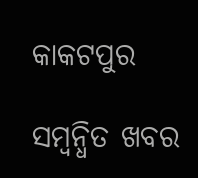କାକଟପୁର

ସମ୍ବନ୍ଧିତ ଖବର